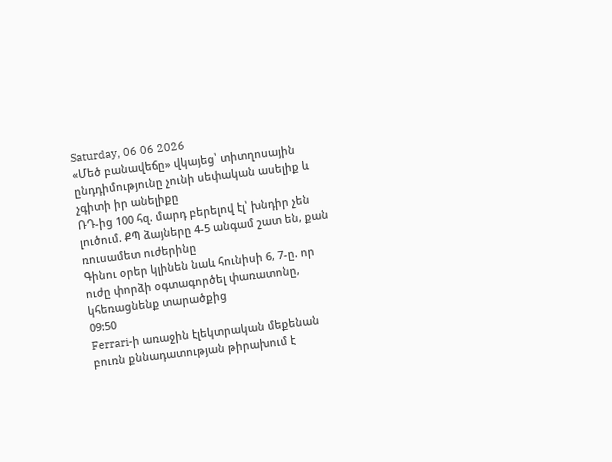Saturday, 06 06 2026
«Մեծ բանավեճը» վկայեց՝ տիտղոսային ընդդիմությունը չունի սեփական ասելիք և չգիտի իր անելիքը
ՌԴ-ից 100 հզ. մարդ բերելով էլ՝ խնդիր չեն լուծում. ՔՊ ձայները 4-5 անգամ շատ են, քան ռուսամետ ուժերինը
Գինու օրեր կլինեն նաև հունիսի 6, 7-ը. որ ուժը փորձի օգտագործել փառատոնը, կհեռացնենք տարածքից
09:50
Ferrari-ի առաջին էլեկտրական մեքենան բուռն քննադատության թիրախում է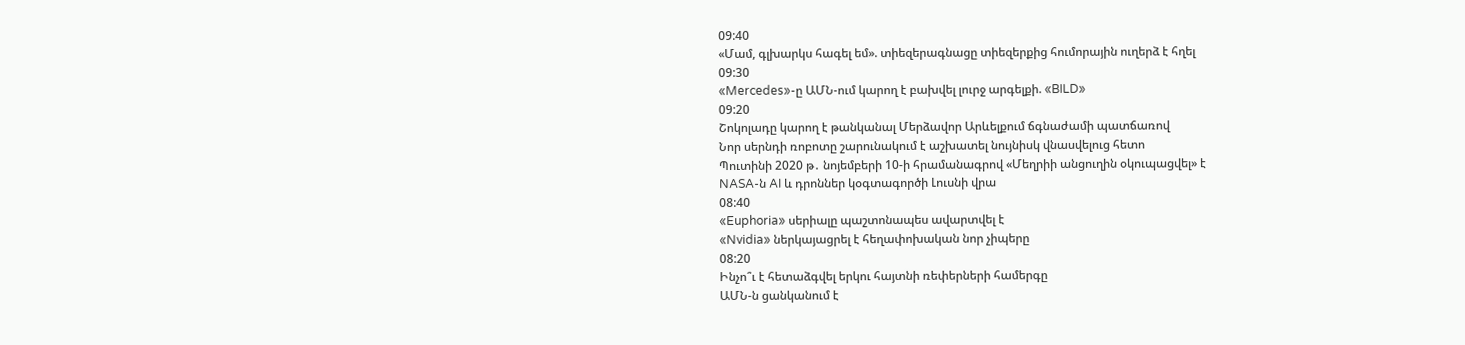09:40
«Մամ, գլխարկս հագել եմ». տիեզերագնացը տիեզերքից հումորային ուղերձ է հղել
09:30
«Mercedes»-ը ԱՄՆ-ում կարող է բախվել լուրջ արգելքի. «BILD»
09:20
Շոկոլադը կարող է թանկանալ Մերձավոր Արևելքում ճգնաժամի պատճառով
Նոր սերնդի ռոբոտը շարունակում է աշխատել նույնիսկ վնասվելուց հետո
Պուտինի 2020 թ․ նոյեմբերի 10-ի հրամանագրով «Մեղրիի անցուղին օկուպացվել» է
NASA-ն AI և դրոններ կօգտագործի Լուսնի վրա
08:40
«Euphoria» սերիալը պաշտոնապես ավարտվել է
«Nvidia» ներկայացրել է հեղափոխական նոր չիպերը
08:20
Ինչո՞ւ է հետաձգվել երկու հայտնի ռեփերների համերգը
ԱՄՆ-ն ցանկանում է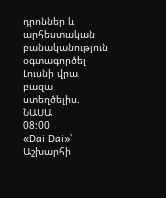դրոններ և արհեստական բանականություն օգտագործել Լուսնի վրա բազա ստեղծելիս. ՆԱՍԱ
08:00
«Dai Dai»՝ Աշխարհի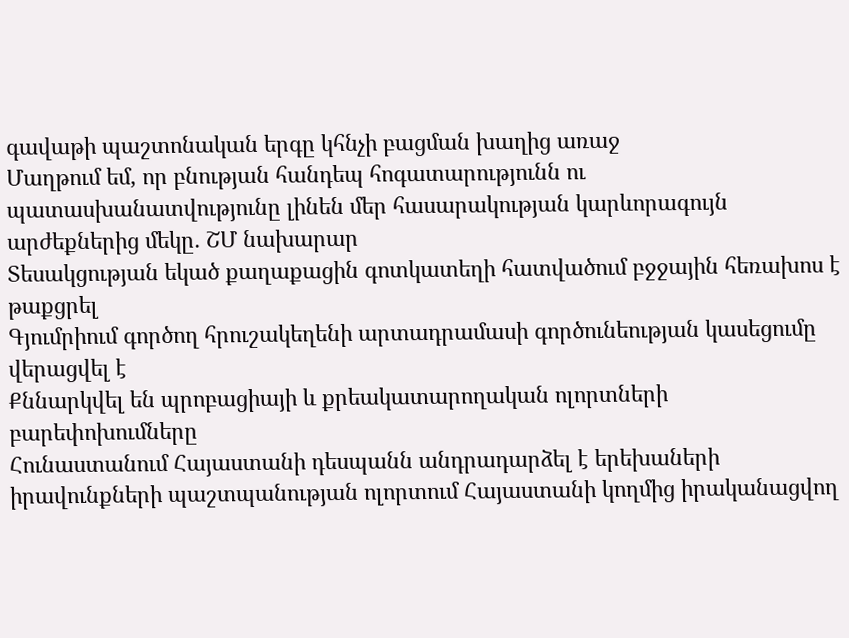գավաթի պաշտոնական երգը կհնչի բացման խաղից առաջ
Մաղթում եմ, որ բնության հանդեպ հոգատարությունն ու պատասխանատվությունը լինեն մեր հասարակության կարևորագույն արժեքներից մեկը․ ՇՄ նախարար
Տեսակցության եկած քաղաքացին գոտկատեղի հատվածում բջջային հեռախոս է թաքցրել
Գյումրիում գործող հրուշակեղենի արտադրամասի գործունեության կասեցումը վերացվել է
Քննարկվել են պրոբացիայի և քրեակատարողական ոլորտների բարեփոխումները
Հունաստանում Հայաստանի դեսպանն անդրադարձել է երեխաների իրավունքների պաշտպանության ոլորտում Հայաստանի կողմից իրականացվող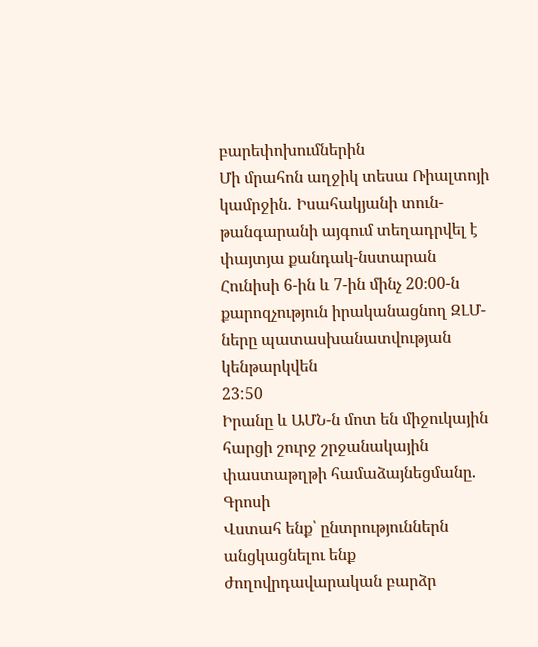բարեփոխումներին
Մի մրահոն աղջիկ տեսա Ռիալտոյի կամրջին․ Իսահակյանի տուն-թանգարանի այգում տեղադրվել է փայտյա քանդակ-նստարան
Հունիսի 6-ին և 7-ին մինչ 20։00-ն քարոզչություն իրականացնող ԶԼՄ-ները պատասխանատվության կենթարկվեն
23:50
Իրանը և ԱՄՆ-ն մոտ են միջուկային հարցի շուրջ շրջանակային փաստաթղթի համաձայնեցմանը. Գրոսի
Վստահ ենք՝ ընտրություններն անցկացնելու ենք ժողովրդավարական բարձր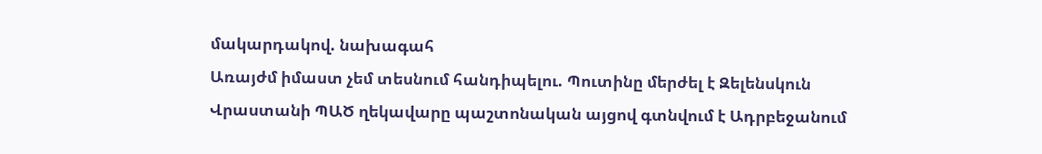մակարդակով. նախագահ
Առայժմ իմաստ չեմ տեսնում հանդիպելու. Պուտինը մերժել է Զելենսկուն
Վրաստանի ՊԱԾ ղեկավարը պաշտոնական այցով գտնվում է Ադրբեջանում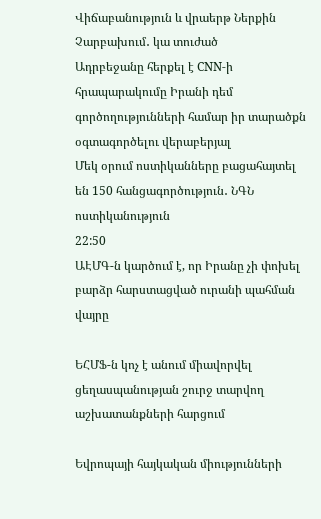Վիճաբանություն և վրաերթ Ներքին Չարբախում․ կա տուժած
Ադրբեջանը հերքել է CNN-ի հրապարակումը Իրանի դեմ գործողությունների համար իր տարածքն օգտագործելու վերաբերյալ
Մեկ օրում ոստիկանները բացահայտել են 150 հանցագործություն․ ՆԳՆ ոստիկանություն
22:50
ԱԷՄԳ-ն կարծում է, որ Իրանը չի փոխել բարձր հարստացված ուրանի պահման վայրը

ԵՀՄՖ-ն կոչ է անում միավորվել ցեղասպանության շուրջ տարվող աշխատանքների հարցում

Եվրոպայի հայկական միությունների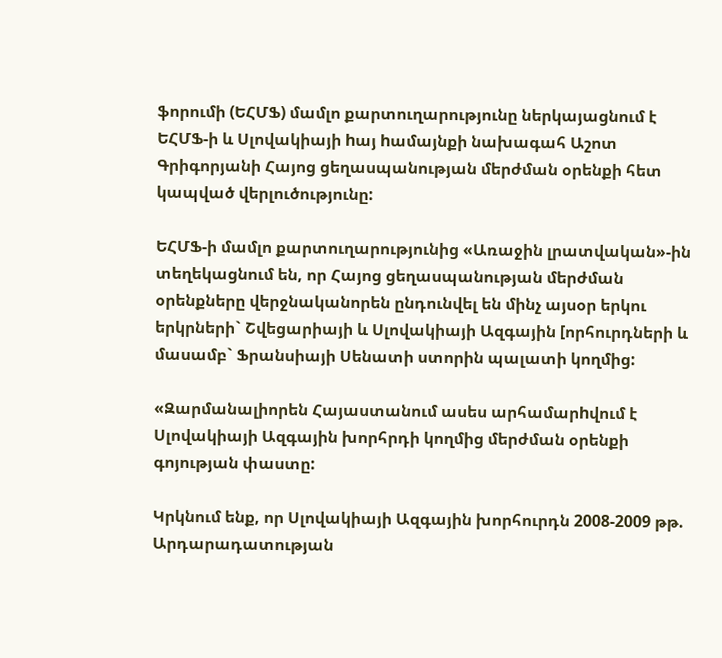ֆորումի (ԵՀՄՖ) մամլո քարտուղարությունը ներկայացնում է ԵՀՄՖ-ի և Սլովակիայի hայ hամայնքի նախագահ Աշոտ Գրիգորյանի Հայոց ցեղասպանության մերժման օրենքի հետ կապված վերլուծությունը:

ԵՀՄՖ-ի մամլո քարտուղարությունից «Առաջին լրատվական»-ին տեղեկացնում են, որ Հայոց ցեղասպանության մերժման օրենքները վերջնականորեն ընդունվել են մինչ այսօր երկու երկրների` Շվեցարիայի և Սլովակիայի Ազգային [որհուրդների և մասամբ` Ֆրանսիայի Սենատի ստորին պալատի կողմից:

«Զարմանալիորեն Հայաստանում ասես արհամարhվում է Սլովակիայի Ազգային խորհրդի կողմից մերժման օրենքի գոյության փաստը:

Կրկնում ենք, որ Սլովակիայի Ազգային խորհուրդն 2008-2009 թթ. Արդարադատության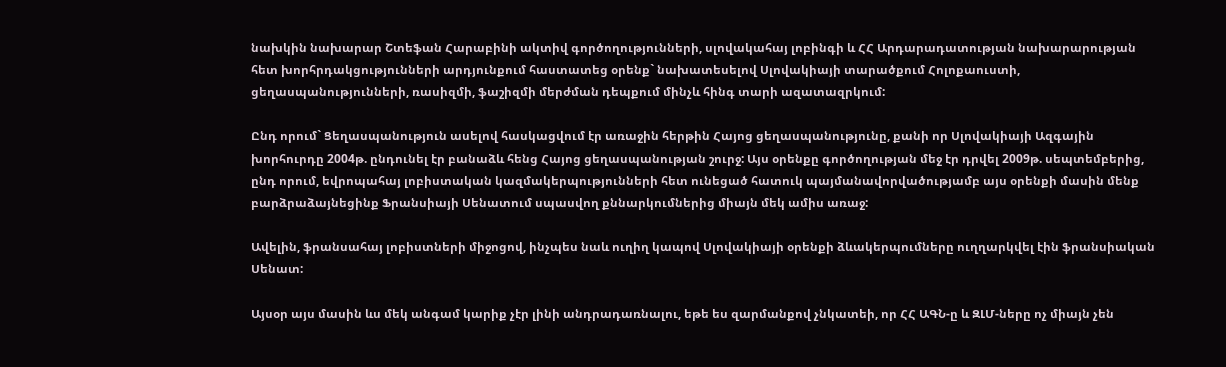նախկին նախարար Շտեֆան Հարաբինի ակտիվ գործողությունների, սլովակահայ լոբինգի և ՀՀ Արդարադատության նախարարության հետ խորհրդակցությունների արդյունքում հաստատեց օրենք` նախատեսելով Սլովակիայի տարածքում Հոլոքաուստի, ցեղասպանությունների, ռասիզմի, ֆաշիզմի մերժման դեպքում մինչև հինգ տարի ազատազրկում:

Ընդ որում` Ցեղասպանություն ասելով հասկացվում էր առաջին հերթին Հայոց ցեղասպանությունը, քանի որ Սլովակիայի Ազգային խորհուրդը 2004թ. ընդունել էր բանաձև հենց Հայոց ցեղասպանության շուրջ: Այս օրենքը գործողության մեջ էր դրվել 2009թ. սեպտեմբերից, ընդ որում, եվրոպահայ լոբիստական կազմակերպությունների հետ ունեցած հատուկ պայմանավորվածությամբ այս օրենքի մասին մենք բարձրաձայնեցինք Ֆրանսիայի Սենատում սպասվող քննարկումներից միայն մեկ ամիս առաջ:

Ավելին, ֆրանսահայ լոբիստների միջոցով, ինչպես նաև ուղիղ կապով Սլովակիայի օրենքի ձևակերպումները ուղղարկվել էին ֆրանսիական Սենատ:

Այսօր այս մասին ևս մեկ անգամ կարիք չէր լինի անդրադառնալու, եթե ես զարմանքով չնկատեի, որ ՀՀ ԱԳՆ-ը և ԶԼՄ-ները ոչ միայն չեն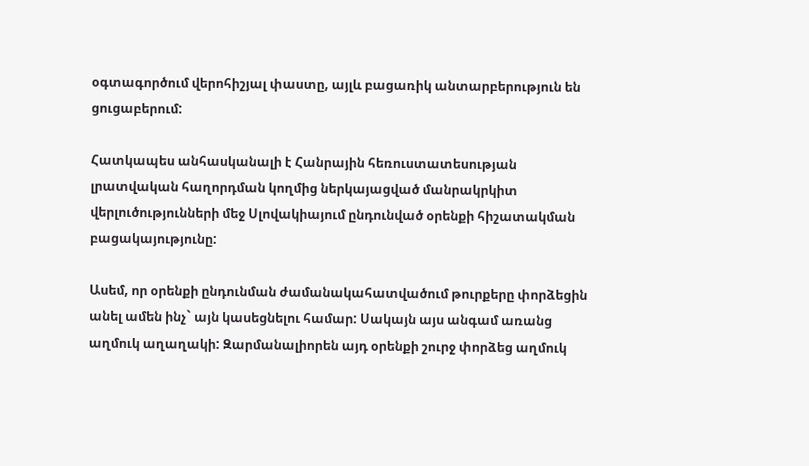օգտագործում վերոհիշյալ փաստը, այլև բացառիկ անտարբերություն են ցուցաբերում:

Հատկապես անհասկանալի է Հանրային հեռուստատեսության լրատվական հաղորդման կողմից ներկայացված մանրակրկիտ վերլուծությունների մեջ Սլովակիայում ընդունված օրենքի հիշատակման բացակայությունը:

Ասեմ, որ օրենքի ընդունման ժամանակահատվածում թուրքերը փորձեցին անել ամեն ինչ` այն կասեցնելու համար: Սակայն այս անգամ առանց աղմուկ աղաղակի: Զարմանալիորեն այդ օրենքի շուրջ փորձեց աղմուկ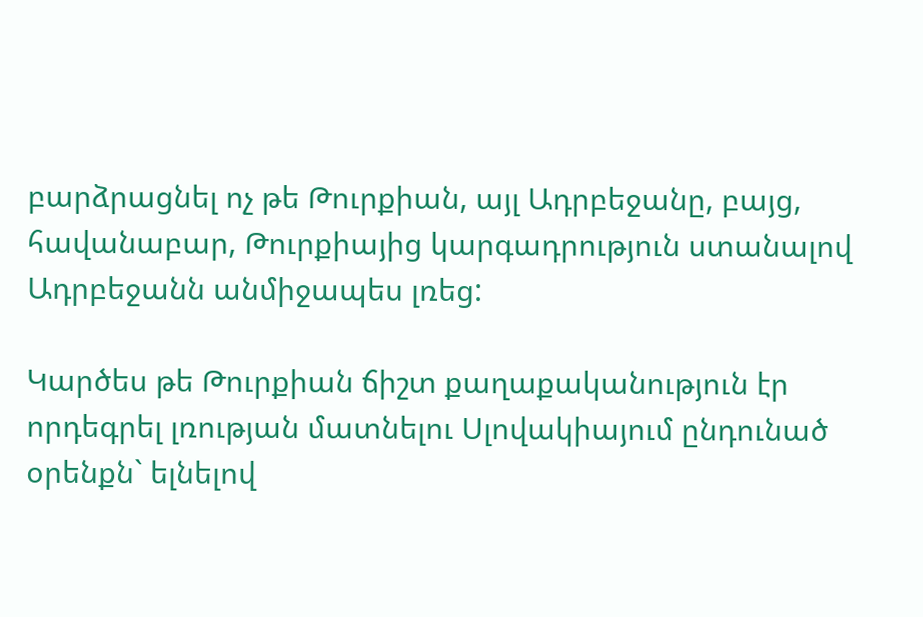բարձրացնել ոչ թե Թուրքիան, այլ Ադրբեջանը, բայց, հավանաբար, Թուրքիայից կարգադրություն ստանալով Ադրբեջանն անմիջապես լռեց:

Կարծես թե Թուրքիան ճիշտ քաղաքականություն էր որդեգրել լռության մատնելու Սլովակիայում ընդունած օրենքն` ելնելով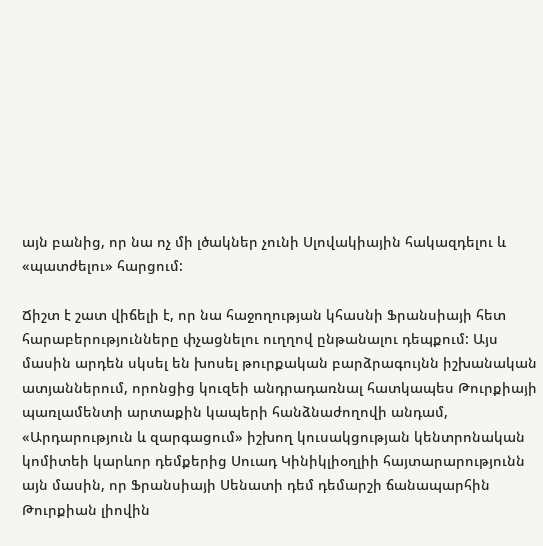այն բանից, որ նա ոչ մի լծակներ չունի Սլովակիային հակազդելու և «պատժելու» հարցում:

Ճիշտ է շատ վիճելի է, որ նա հաջողության կհասնի Ֆրանսիայի հետ հարաբերությունները փչացնելու ուղղով ընթանալու դեպքում: Այս մասին արդեն սկսել են խոսել թուրքական բարձրագույնն իշխանական ատյաններում, որոնցից կուզեի անդրադառնալ հատկապես Թուրքիայի պառլամենտի արտաքին կապերի հանձնաժողովի անդամ, «Արդարություն և զարգացում» իշխող կուսակցության կենտրոնական կոմիտեի կարևոր դեմքերից Սուադ Կինիկլիօղլիի հայտարարությունն այն մասին, որ Ֆրանսիայի Սենատի դեմ դեմարշի ճանապարհին Թուրքիան լիովին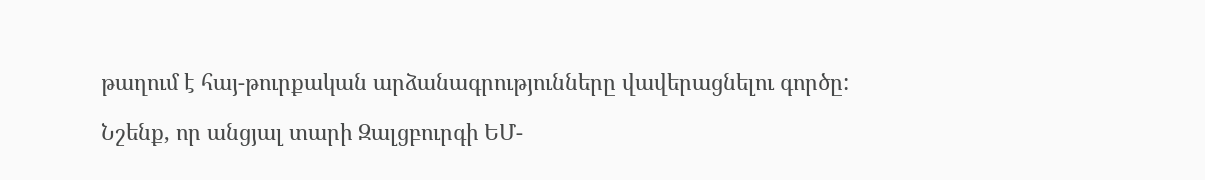թաղում է հայ-թուրքական արձանագրությունները վավերացնելու գործը:

Նշենք, որ անցյալ տարի Զալցբուրգի ԵՄ-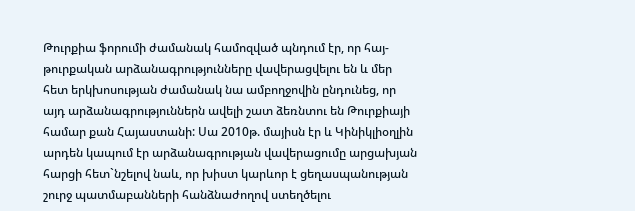Թուրքիա ֆորումի ժամանակ համոզված պնդում էր, որ հայ-թուրքական արձանագրությունները վավերացվելու են և մեր հետ երկխոսության ժամանակ նա ամբողջովին ընդունեց, որ այդ արձանագրություններն ավելի շատ ձեռնտու են Թուրքիայի համար քան Հայաստանի: Սա 2010թ. մայիսն էր և Կինիկլիօղլին արդեն կապում էր արձանագրության վավերացումը արցախյան հարցի հետ`նշելով նաև, որ խիստ կարևոր է ցեղասպանության շուրջ պատմաբանների հանձնաժողով ստեղծելու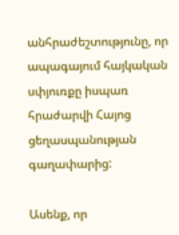անհրաժեշտությունը, որ ապագայում հայկական սփյուռքը իսպառ հրաժարվի Հայոց ցեղասպանության գաղափարից:

Ասենք, որ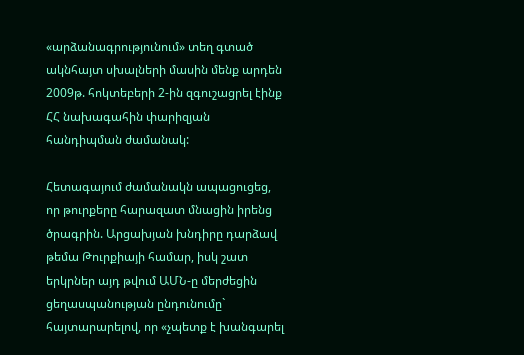«արձանագրությունում» տեղ գտած ակնհայտ սխալների մասին մենք արդեն 2009թ. հոկտեբերի 2-ին զգուշացրել էինք ՀՀ նախագահին փարիզյան հանդիպման ժամանակ:

Հետագայում ժամանակն ապացուցեց, որ թուրքերը հարազատ մնացին իրենց ծրագրին. Արցախյան խնդիրը դարձավ թեմա Թուրքիայի համար, իսկ շատ երկրներ այդ թվում ԱՄՆ-ը մերժեցին ցեղասպանության ընդունումը` հայտարարելով, որ «չպետք է խանգարել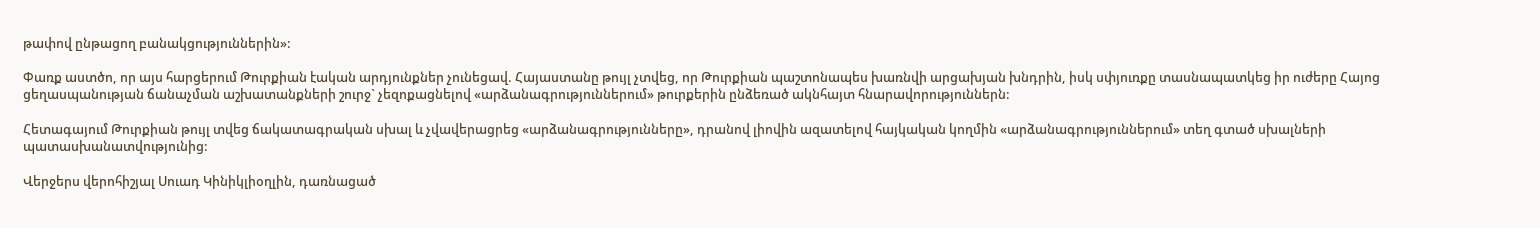թափով ընթացող բանակցություններին»:

Փառք աստծո, որ այս հարցերում Թուրքիան էական արդյունքներ չունեցավ. Հայաստանը թույլ չտվեց, որ Թուրքիան պաշտոնապես խառնվի արցախյան խնդրին, իսկ սփյուռքը տասնապատկեց իր ուժերը Հայոց ցեղասպանության ճանաչման աշխատանքների շուրջ` չեզոքացնելով «արձանագրություններում» թուրքերին ընձեռած ակնհայտ հնարավորություններն:

Հետագայում Թուրքիան թույլ տվեց ճակատագրական սխալ և չվավերացրեց «արձանագրությունները», դրանով լիովին ազատելով հայկական կողմին «արձանագրություններում» տեղ գտած սխալների պատասխանատվությունից:

Վերջերս վերոհիշյալ Սուադ Կինիկլիօղլին, դառնացած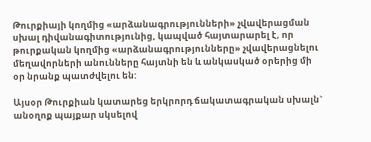Թուրքիայի կողմից «արձանագրությունների» չվավերացման սխալ դիվանագիտությունից, կապված հայտարարել է, որ թուրքական կողմից «արձանագրությունները» չվավերացնելու մեղավորների անունները հայտնի են և անկասկած օրերից մի օր նրանք պատժվելու են:

Այսօր Թուրքիան կատարեց երկրորդ ճակատագրական սխալն` անօղոք պայքար սկսելով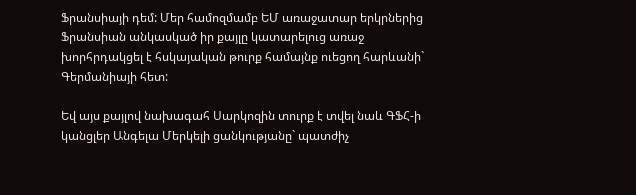Ֆրանսիայի դեմ: Մեր համոզմամբ ԵՄ առաջատար երկրներից Ֆրանսիան անկասկած իր քայլը կատարելուց առաջ խորհրդակցել է հսկայական թուրք համայնք ուեցող հարևանի` Գերմանիայի հետ:

Եվ այս քայլով նախագահ Սարկոզին տուրք է տվել նաև ԳՖՀ-ի կանցլեր Անգելա Մերկելի ցանկությանը` պատժիչ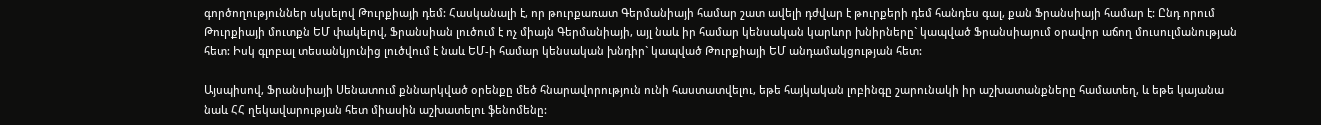գործողություններ սկսելով Թուրքիայի դեմ: Հասկանալի է, որ թուրքառատ Գերմանիայի համար շատ ավելի դժվար է թուրքերի դեմ հանդես գալ, քան Ֆրանսիայի համար է: Ընդ որում Թուրքիայի մուտքն ԵՄ փակելով, Ֆրանսիան լուծում է ոչ միայն Գերմանիայի, այլ նաև իր համար կենսական կարևոր խնիրները` կապված Ֆրանսիայում օրավոր աճող մուսուլմանության հետ: Իսկ գլոբալ տեսանկյունից լուծվում է նաև ԵՄ-ի համար կենսական խնդիր` կապված Թուրքիայի ԵՄ անդամակցության հետ:

Այսպիսով, Ֆրանսիայի Սենատում քննարկված օրենքը մեծ հնարավորություն ունի հաստատվելու, եթե հայկական լոբինգը շարունակի իր աշխատանքները համատեղ, և եթե կայանա նաև ՀՀ ղեկավարության հետ միասին աշխատելու ֆենոմենը: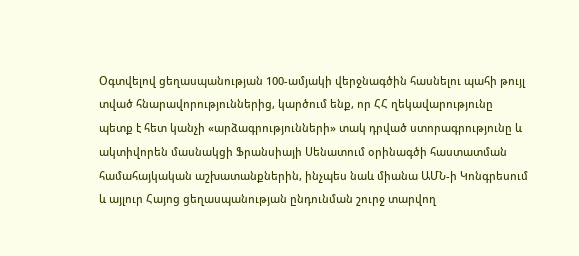Օգտվելով ցեղասպանության 100-ամյակի վերջնագծին հասնելու պահի թույլ տված հնարավորություններից, կարծում ենք, որ ՀՀ ղեկավարությունը պետք է հետ կանչի «արձագրությունների» տակ դրված ստորագրությունը և ակտիվորեն մասնակցի Ֆրանսիայի Սենատում օրինագծի հաստատման համահայկական աշխատանքներին, ինչպես նաև միանա ԱՄՆ-ի Կոնգրեսում և այլուր Հայոց ցեղասպանության ընդունման շուրջ տարվող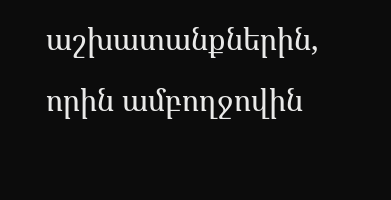աշխատանքներին, որին ամբողջովին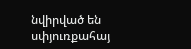նվիրված են սփյուռքահայ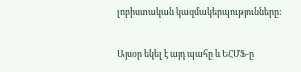լոբիստական կազմակերպությունները:

Այսօր եկել է այդ պահը և ԵՀՄՖ-ը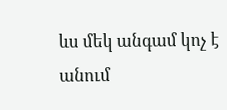ևս մեկ անգամ կոչ է անում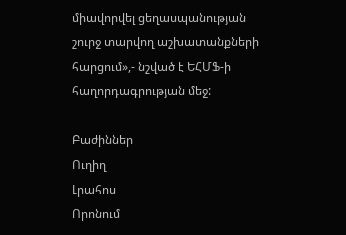միավորվել ցեղասպանության շուրջ տարվող աշխատանքների հարցում»,- նշված է ԵՀՄՖ-ի հաղորդագրության մեջ:

Բաժիններ
Ուղիղ
Լրահոս
Որոնում